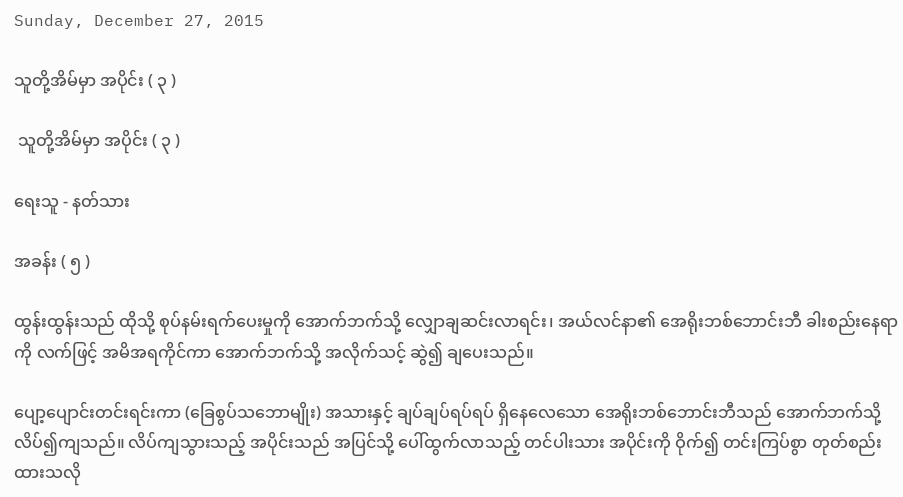Sunday, December 27, 2015

သူတို့အိမ်မှာ အပိုင်း ( ၃ )

 သူတို့အိမ်မှာ အပိုင်း ( ၃ )

ရေးသူ - နတ်သား

အခန်း ( ၅ )

ထွန်းထွန်းသည် ထိုသို့ စုပ်နမ်းရက်ပေးမှုကို အောက်ဘက်သို့ လျှောချဆင်းလာရင်း၊ အယ်လင်နာ၏ အေရိုးဘစ်ဘောင်းဘီ ခါးစည်းနေရာကို လက်ဖြင့် အမိအရကိုင်ကာ အောက်ဘက်သို့ အလိုက်သင့် ဆွဲ၍ ချပေးသည်။

ပျော့ပျောင်းတင်းရင်းကာ (ခြေစွပ်သဘောမျိုး) အသားနှင့် ချပ်ချပ်ရပ်ရပ် ရှိနေလေသော အေရိုးဘစ်ဘောင်းဘီသည် အောက်ဘက်သို့ လိပ်၍ကျသည်။ လိပ်ကျသွားသည့် အပိုင်းသည် အပြင်သို့ ပေါ်ထွက်လာသည့် တင်ပါးသား အပိုင်းကို ဝိုက်၍ တင်းကြပ်စွာ တုတ်စည်းထားသလို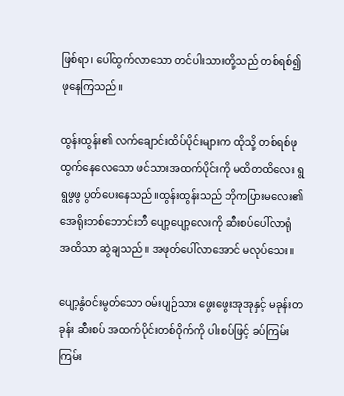ဖြစ်ရာ၊ ပေါ်ထွက်လာသော တင်ပါးသားတို့သည် တစ်ရစ်၍ ဖုနေကြသည်။

ထွန်းထွန်း၏ လက်ချောင်းထိပ်ပိုင်းများက ထိုသို့ တစ်ရစ်ဖုထွက်နေလေသော ဖင်သားအထက်ပိုင်းကို မထိတထိလေး ရွရွဖွဖွ ပွတ်ပေးနေသည်။ထွန်းထွန်းသည် ဘိုကပြားမလေး၏ အေရိုးဘစ်ဘောင်းဘီ ပျော့ပျော့လေးကို ဆီးစပ်ပေါ်လာရုံ အထိသာ ဆွဲချသည်။ အဖုတ်ပေါ်လာအောင် မလုပ်သေး။

ပျော့နွံဝင်းမွတ်သော ဝမ်းပျဉ်သား ဖွေးဖွေးအုအုနှင့် မခုန်းတခုန်း ဆီးစပ် အထက်ပိုင်းတစ်ဝိုက်ကို ပါးစပ်ဖြင့် ခပ်ကြမ်းကြမ်း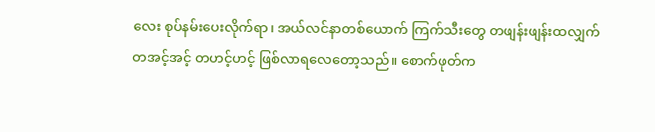လေး စုပ်နမ်းပေးလိုက်ရာ၊ အယ်လင်နာတစ်ယောက် ကြက်သီးတွေ တဖျန်းဖျန်းထလျှက် တအင့်အင့် တဟင့်ဟင့် ဖြစ်လာရလေတော့သည်။ စောက်ဖုတ်က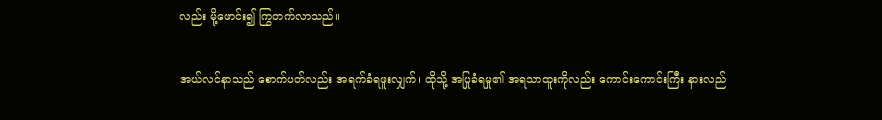လည်း မို့ဖောင်း၍ ကြွတက်လာသည်။

အယ်လင်နာသည် စောက်ပတ်လည်း အရက်ခံရဖူးလျှက်၊ ထိုသို့ အပြုခံရမှု၏ အရသာထူးကိုလည်း ကောင်းကောင်းကြီး နားလည်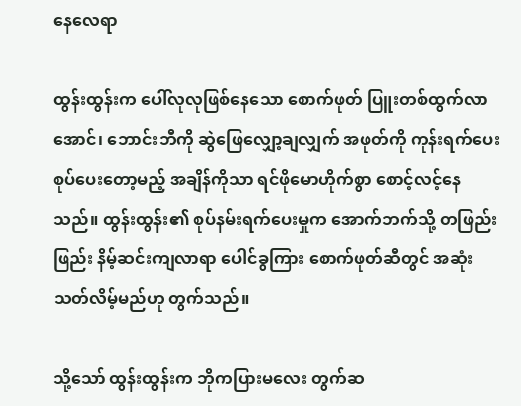နေလေရာ

ထွန်းထွန်းက ပေါ်လုလုဖြစ်နေသော စောက်ဖုတ် ပြူးတစ်ထွက်လာအောင်၊ ဘောင်းဘီကို ဆွဲဖြေလျှော့ချလျှက် အဖုတ်ကို ကုန်းရက်ပေး စုပ်ပေးတော့မည့် အချိန်ကိုသာ ရင်ဖိုမောဟိုက်စွာ စောင့်လင့်နေသည်။ ထွန်းထွန်း၏ စုပ်နမ်းရက်ပေးမှုက အောက်ဘက်သို့ တဖြည်းဖြည်း နိမ့်ဆင်းကျလာရာ ပေါင်ခွကြား စောက်ဖုတ်ဆီတွင် အဆုံးသတ်လိမ့်မည်ဟု တွက်သည်။

သို့သော် ထွန်းထွန်းက ဘိုကပြားမလေး တွက်ဆ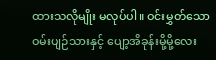ထားသလိုမျိုး မလုပ်ပါ။ ဝင်းမွှတ်သော ဝမ်းပျဉ်သားနှင့် ပျော့အိခုန်းမို့မို့လေး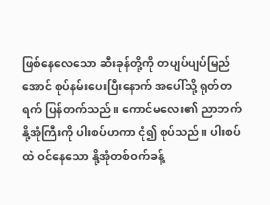ဖြစ်နေလေသော ဆီးခုန်တို့ကို တပျပ်ပျပ်မြည်အောင် စုပ်နမ်းပေးပြီးနောက် အပေါ်သို့ ရုတ်တရက် ပြန်တက်သည်။ ကောင်မလေး၏ ညာဘက်နို့အုံကြီးကို ပါးစပ်ဟကာ ငုံ၍ စုပ်သည်။ ပါးစပ်ထဲ ဝင်နေသော နို့အုံတစ်ဝက်ခန့်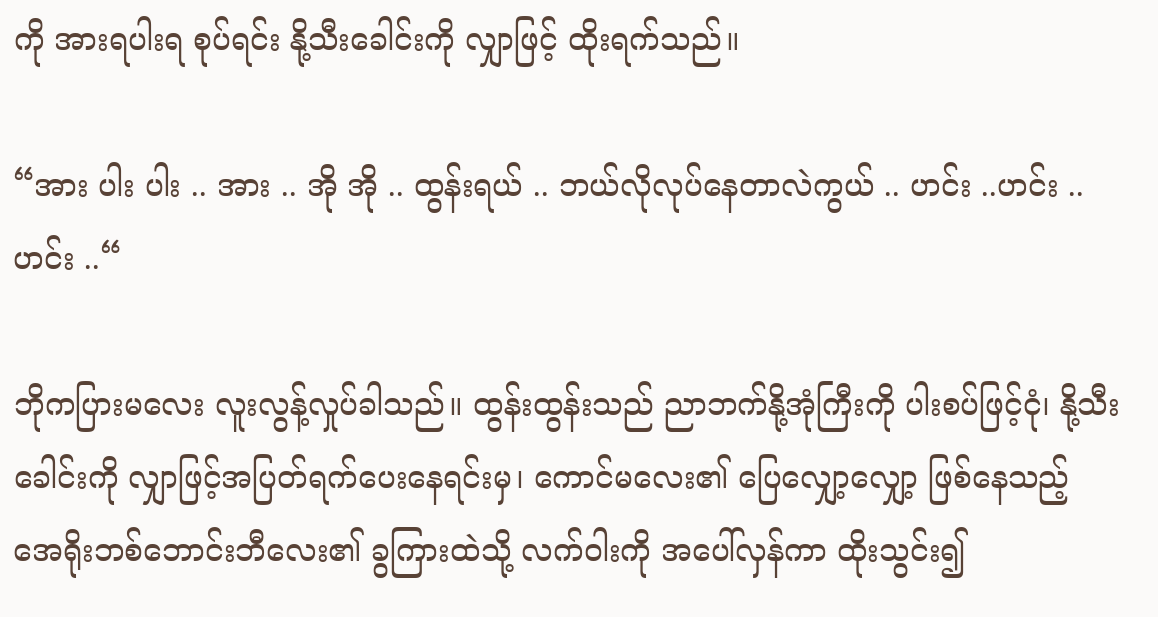ကို အားရပါးရ စုပ်ရင်း နို့သီးခေါင်းကို လျှာဖြင့် ထိုးရက်သည်။

“အား ပါး ပါး .. အား .. အို အို .. ထွန်းရယ် .. ဘယ်လိုလုပ်နေတာလဲကွယ် .. ဟင်း ..ဟင်း .. ဟင်း ..“

ဘိုကပြားမလေး လူးလွန့်လှုပ်ခါသည်။ ထွန်းထွန်းသည် ညာဘက်နို့အုံကြီးကို ပါးစပ်ဖြင့်ငုံ၊ နို့သီးခေါင်းကို လျှာဖြင့်အပြတ်ရက်ပေးနေရင်းမှ၊ ကောင်မလေး၏ ပြေလျှော့လျှော့ ဖြစ်နေသည့် အေရိုးဘစ်ဘောင်းဘီလေး၏ ခွကြားထဲသို့ လက်ဝါးကို အပေါ်လှန်ကာ ထိုးသွင်း၍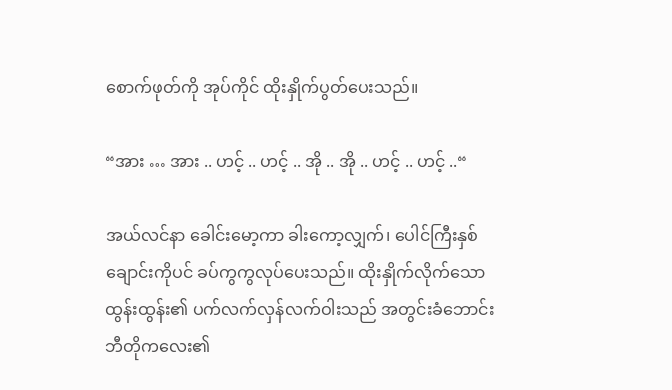စောက်ဖုတ်ကို အုပ်ကိုင် ထိုးနှိုက်ပွတ်ပေးသည်။

“အား … အား .. ဟင့် .. ဟင့် .. အို .. အို .. ဟင့် .. ဟင့် ..“

အယ်လင်နာ ခေါင်းမော့ကာ ခါးကော့လျှက်၊ ပေါင်ကြီးနှစ်ချောင်းကိုပင် ခပ်ကွကွလုပ်ပေးသည်။ ထိုးနှိုက်လိုက်သော ထွန်းထွန်း၏ ပက်လက်လှန်လက်ဝါးသည် အတွင်းခံဘောင်းဘီတိုကလေး၏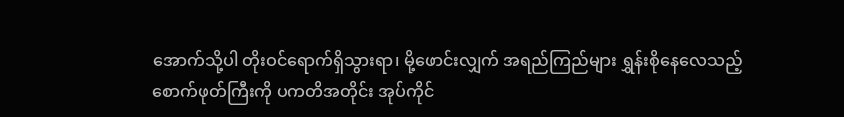အောက်သို့ပါ တိုးဝင်ရောက်ရှိသွားရာ၊ မို့ဖောင်းလျှက် အရည်ကြည်များ ရွှန်းစိုနေလေသည့် စောက်ဖုတ်ကြီးကို ပကတိအတိုင်း အုပ်ကိုင်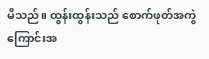မိသည်။ ထွန်းထွန်းသည် စောက်ဖုတ်အကွဲကြောင်းအ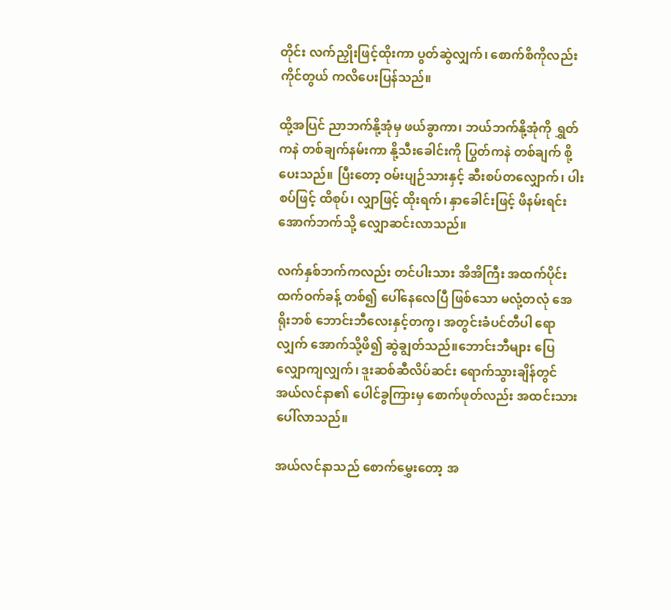တိုင်း လက်ညှိုးဖြင့်ထိုးကာ ပွတ်ဆွဲလျှက်၊ စောက်စိကိုလည်း ကိုင်တွယ် ကလိပေးပြန်သည်။

ထို့အပြင် ညာဘက်နို့အုံမှ ဖယ်ခွာကာ၊ ဘယ်ဘက်နို့အုံကို ရွှတ်ကနဲ တစ်ချက်နမ်းကာ နို့သီးခေါင်းကို ပြွတ်ကနဲ တစ်ချက် စို့ပေးသည်။ ပြီးတော့ ဝမ်းပျဉ်သားနှင့် ဆီးစပ်တလျှောက်၊ ပါးစပ်ဖြင့် ထိစုပ်၊ လျှာဖြင့် ထိုးရက်၊ နှာခေါင်းဖြင့် ဖိနမ်းရင်း အောက်ဘက်သို့ လျှောဆင်းလာသည်။

လက်နှစ်ဘက်ကလည်း တင်ပါးသား အိအိကြီး အထက်ပိုင်း ထက်ဝက်ခန့် တစ်၍ ပေါ်နေလေပြီ ဖြစ်သော မလုံ့တလုံ အေရိုးဘစ် ဘောင်းဘီလေးနှင့်တကွ၊ အတွင်းခံပင်တီပါ ရောလျှက် အောက်သို့ဖိ၍ ဆွဲချွတ်သည်။ဘောင်းဘီများ ပြေလျှောကျလျှက်၊ ဒူးဆစ်ဆီလိပ်ဆင်း ရောက်သွားချိန်တွင် အယ်လင်နာ၏ ပေါင်ခွကြားမှ စောက်ဖုတ်လည်း အထင်းသား ပေါ်လာသည်။

အယ်လင်နာသည် စောက်မွှေးတော့ အ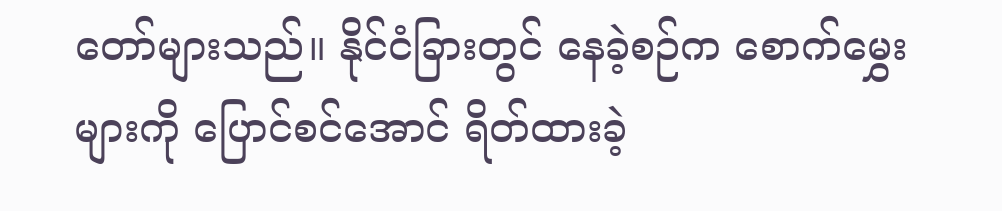တော်များသည်။ နိုင်ငံခြားတွင် နေခဲ့စဉ်က စောက်မွှေးများကို ပြောင်စင်အောင် ရိတ်ထားခဲ့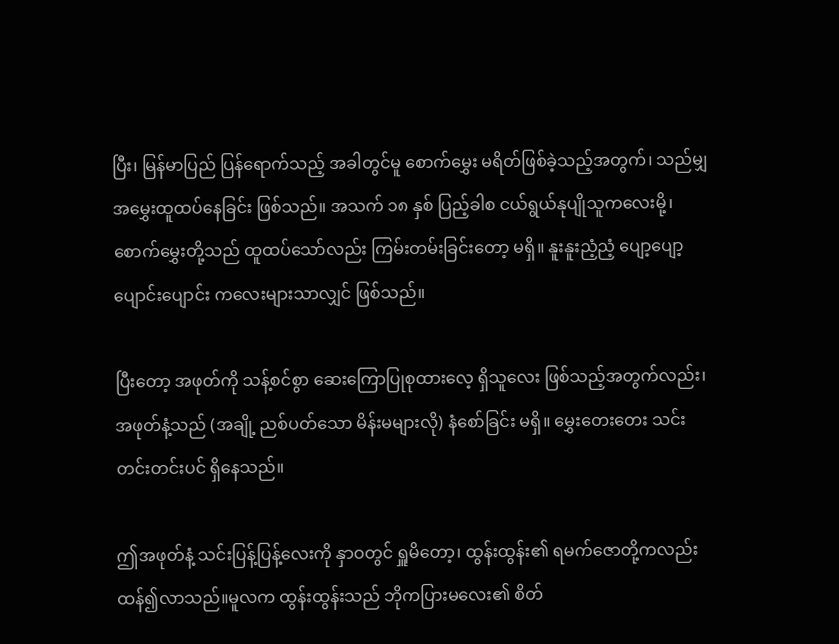ပြီး၊ မြန်မာပြည် ပြန်ရောက်သည့် အခါတွင်မူ စောက်မွှေး မရိတ်ဖြစ်ခဲ့သည့်အတွက်၊ သည်မျှ အမွှေးထူထပ်နေခြင်း ဖြစ်သည်။ အသက် ၁၈ နှစ် ပြည့်ခါစ ငယ်ရွယ်နုပျိုသူကလေးမို့၊ စောက်မွှေးတို့သည် ထူထပ်သော်လည်း ကြမ်းတမ်းခြင်းတော့ မရှိ။ နူးနူးညံ့ညံ့ ပျော့ပျော့ပျောင်းပျောင်း ကလေးများသာလျှင် ဖြစ်သည်။

ပြီးတော့ အဖုတ်ကို သန့်စင်စွာ ဆေးကြောပြုစုထားလေ့ ရှိသူလေး ဖြစ်သည့်အတွက်လည်း၊ အဖုတ်နံ့သည် (အချို့ ညစ်ပတ်သော မိန်းမများလို) နံစော်ခြင်း မရှိ။ မွှေးတေးတေး သင်းတင်းတင်းပင် ရှိနေသည်။

ဤအဖုတ်နံ့ သင်းပြန့်ပြန့်လေးကို နှာဝတွင် ရှူမိတော့၊ ထွန်းထွန်း၏ ရမက်ဇောတို့ကလည်း ထန်၍လာသည်။မူလက ထွန်းထွန်းသည် ဘိုကပြားမလေး၏ စိတ်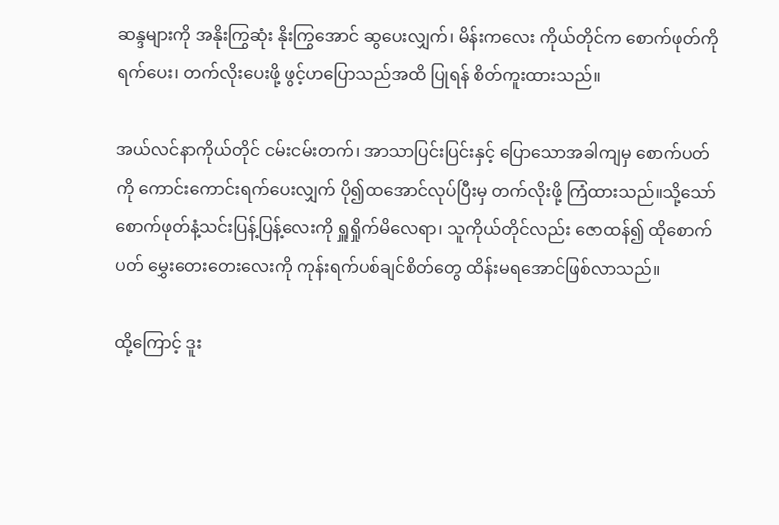ဆန္ဒများကို အနိုးကြွဆုံး နိုးကြွအောင် ဆွပေးလျှက်၊ မိန်းကလေး ကိုယ်တိုင်က စောက်ဖုတ်ကိုရက်ပေး၊ တက်လိုးပေးဖို့ ဖွင့်ဟပြောသည်အထိ ပြုရန် စိတ်ကူးထားသည်။

အယ်လင်နာကိုယ်တိုင် ငမ်းငမ်းတက်၊ အာသာပြင်းပြင်းနှင့် ပြောသောအခါကျမှ စောက်ပတ်ကို ကောင်းကောင်းရက်ပေးလျှက် ပို၍ထအောင်လုပ်ပြီးမှ တက်လိုးဖို့ ကြံထားသည်။သို့သော် စောက်ဖုတ်နံ့သင်းပြန့်ပြန့်လေးကို ရှူရှိုက်မိလေရာ၊ သူကိုယ်တိုင်လည်း ဇောထန်၍ ထိုစောက်ပတ် မွှေးတေးတေးလေးကို ကုန်းရက်ပစ်ချင်စိတ်တွေ ထိန်းမရအောင်ဖြစ်လာသည်။

ထို့ကြောင့် ဒူး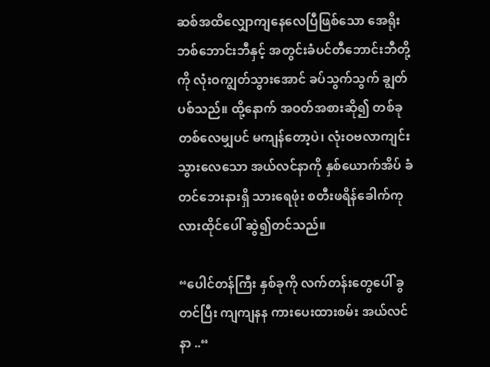ဆစ်အထိလျှောကျနေလေပြီဖြစ်သော အေရိုးဘစ်ဘောင်းဘီနှင့် အတွင်းခံပင်တီဘောင်းဘီတို့ကို လုံးဝကျွတ်သွားအောင် ခပ်သွက်သွက် ချွတ်ပစ်သည်။ ထို့နောက် အဝတ်အစားဆို၍ တစ်ခုတစ်လေမျှပင် မကျန်တော့ပဲ၊ လုံးဝဗလာကျင်းသွားလေသော အယ်လင်နာကို နှစ်ယောက်အိပ် ခံတင်ဘေးနားရှိ သားရေဖုံး စတီးဖရိန်ခေါက်ကုလားထိုင်ပေါ် ဆွဲ၍တင်သည်။

“ပေါင်တန်ကြီး နှစ်ခုကို လက်တန်းတွေပေါ် ခွတင်ပြီး ကျကျနန ကားပေးထားစမ်း အယ်လင်နာ ..“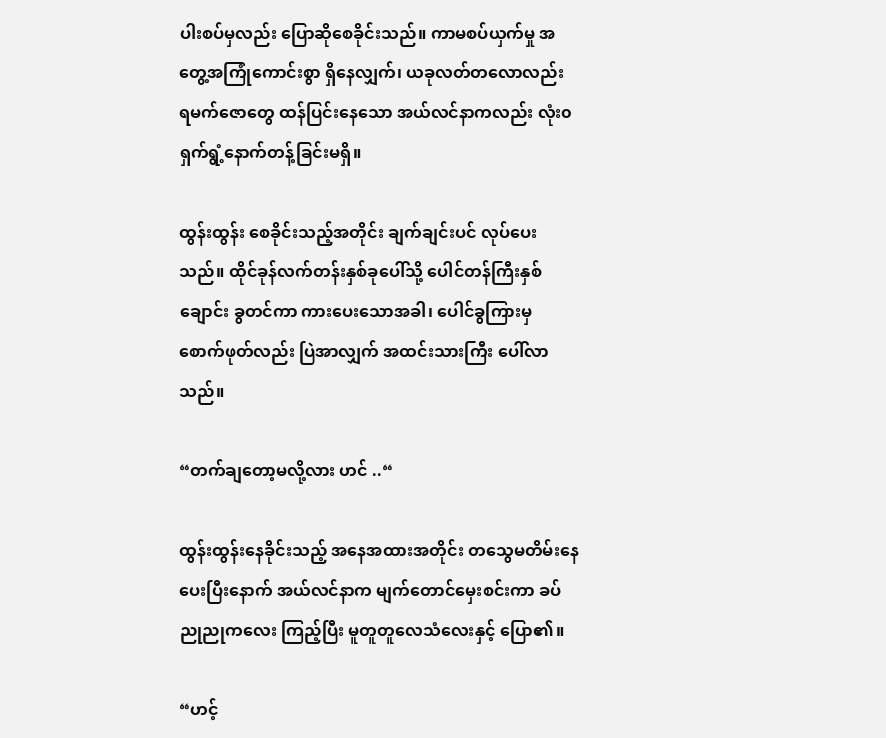ပါးစပ်မှလည်း ပြောဆိုစေခိုင်းသည်။ ကာမစပ်ယှက်မှု အတွေ့အကြုံကောင်းစွာ ရှိနေလျှက်၊ ယခုလတ်တလောလည်း ရမက်ဇောတွေ ထန်ပြင်းနေသော အယ်လင်နာကလည်း လုံး၀ ရှက်ရွံ့နောက်တန့်ခြင်းမရှိ။

ထွန်းထွန်း စေခိုင်းသည့်အတိုင်း ချက်ချင်းပင် လုပ်ပေးသည်။ ထိုင်ခုန်လက်တန်းနှစ်ခုပေါ်သို့ ပေါင်တန်ကြီးနှစ်ချောင်း ခွတင်ကာ ကားပေးသောအခါ၊ ပေါင်ခွကြားမှ စောက်ဖုတ်လည်း ပြဲအာလျှက် အထင်းသားကြီး ပေါ်လာသည်။

“တက်ချတော့မလို့လား ဟင် ..“

ထွန်းထွန်းနေခိုင်းသည့် အနေအထားအတိုင်း တသွေမတိမ်းနေပေးပြီးနောက် အယ်လင်နာက မျက်တောင်မှေးစင်းကာ ခပ်ညုညုကလေး ကြည့်ပြီး မူတူတူလေသံလေးနှင့် ပြော၏။

“ဟင့်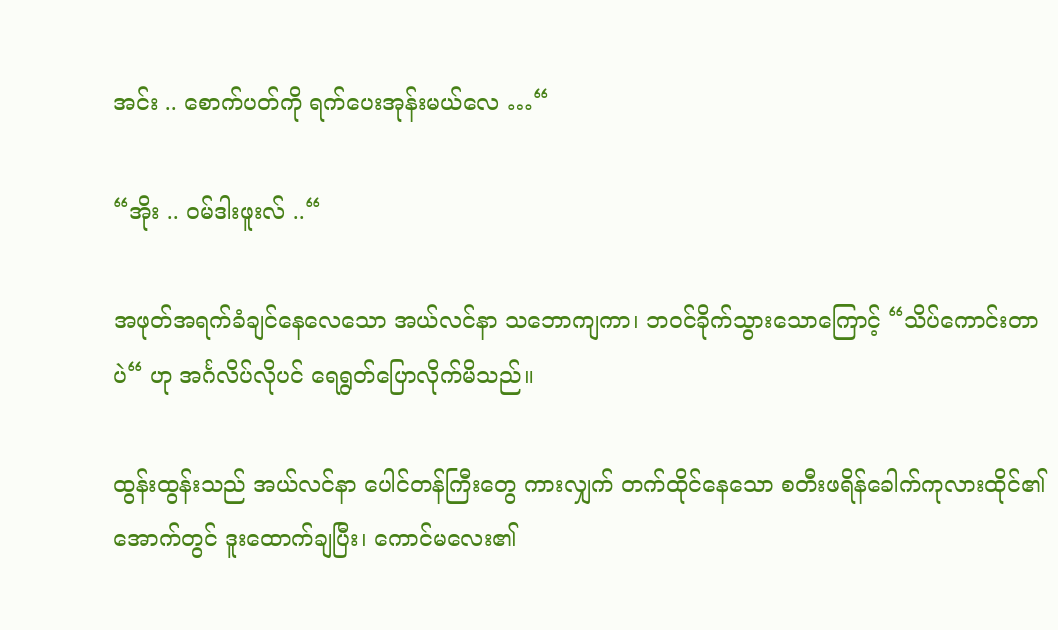အင်း .. စောက်ပတ်ကို ရက်ပေးအုန်းမယ်လေ …“

“အိုး .. ဝမ်ဒါးဖူးလ် ..“

အဖုတ်အရက်ခံချင်နေလေသော အယ်လင်နာ သဘောကျကာ၊ ဘဝင်ခိုက်သွားသောကြောင့် “သိပ်ကောင်းတာပဲ“ ဟု အင်္ဂလိပ်လိုပင် ရေရွတ်ပြောလိုက်မိသည်။

ထွန်းထွန်းသည် အယ်လင်နာ ပေါင်တန်ကြီးတွေ ကားလျှက် တက်ထိုင်နေသော စတီးဖရိန်ခေါက်ကုလားထိုင်၏ အောက်တွင် ဒူးထောက်ချပြီး၊ ကောင်မလေး၏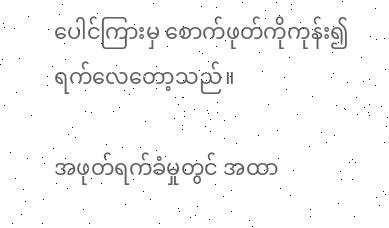ပေါင်ကြားမှ စောက်ဖုတ်ကိုကုန်း၍ ရက်လေတော့သည်။

အဖုတ်ရက်ခံမှုတွင် အထာ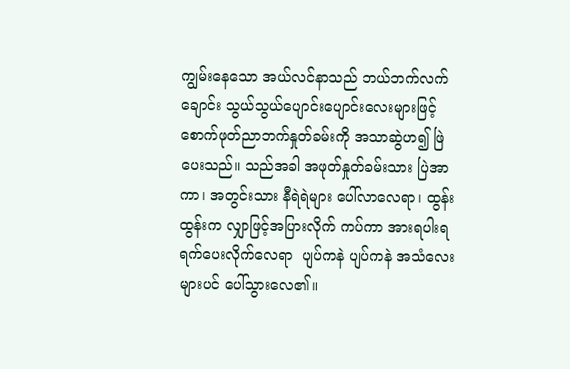ကျွမ်းနေသော အယ်လင်နာသည် ဘယ်ဘက်လက်ချောင်း သွယ်သွယ်ပျောင်းပျောင်းလေးများဖြင့် စောက်ဖုတ်ညာဘက်နှုတ်ခမ်းကို အသာဆွဲဟ၍ ဖြဲပေးသည်။ သည်အခါ အဖုတ်နှုတ်ခမ်းသား ပြဲအာကာ၊ အတွင်းသား နီရဲရဲများ ပေါ်လာလေရာ၊ ထွန်းထွန်းက လျှာဖြင့်အပြားလိုက် ကပ်ကာ အားရပါးရ ရက်ပေးလိုက်လေရာ  ပျပ်ကနဲ ပျပ်ကနဲ အသံလေးများပင် ပေါ်သွားလေ၏။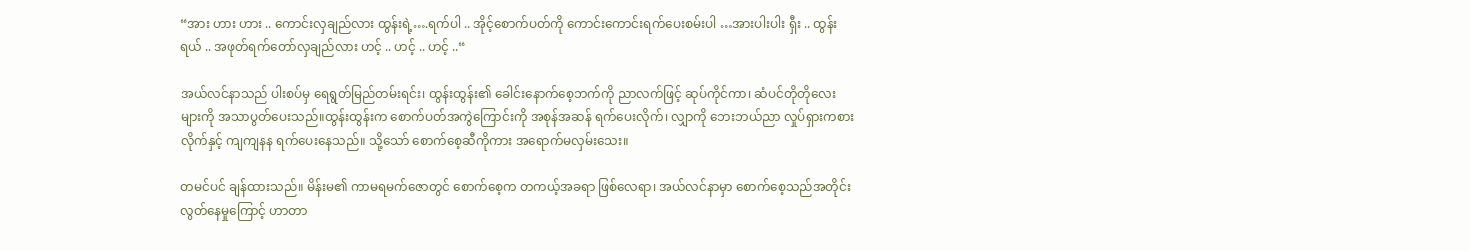“အား ဟား ဟား .. ကောင်းလှချည်လား ထွန်းရဲ့….ရက်ပါ .. အိုင့်စောက်ပတ်ကို ကောင်းကောင်းရက်ပေးစမ်းပါ …အားပါးပါး ရှီး .. ထွန်းရယ် .. အဖုတ်ရက်တော်လှချည်လား ဟင့် .. ဟင့် .. ဟင့် ..“

အယ်လင်နာသည် ပါးစပ်မှ ရေရွတ်မြည်တမ်းရင်း၊ ထွန်းထွန်း၏ ခေါင်းနောက်စေ့ဘက်ကို ညာလက်ဖြင့် ဆုပ်ကိုင်ကာ၊ ဆံပင်တိုတိုလေးများကို အသာပွတ်ပေးသည်။ထွန်းထွန်းက စောက်ပတ်အကွဲကြောင်းကို အစုန်အဆန် ရက်ပေးလိုက်၊ လျှာကို ဘေးဘယ်ညာ လှုပ်ရှားကစားလိုက်နှင့် ကျကျနန ရက်ပေးနေသည်။ သို့သော် စောက်စေ့ဆီကိုကား အရောက်မလှမ်းသေး။

တမင်ပင် ချန်ထားသည်။ မိန်းမ၏ ကာမရမက်ဇောတွင် စောက်စေ့က တကယ့်အခရာ ဖြစ်လေရာ၊ အယ်လင်နာမှာ စောက်စေ့သည်အတိုင်း လွတ်နေမှုကြောင့် ဟာတာ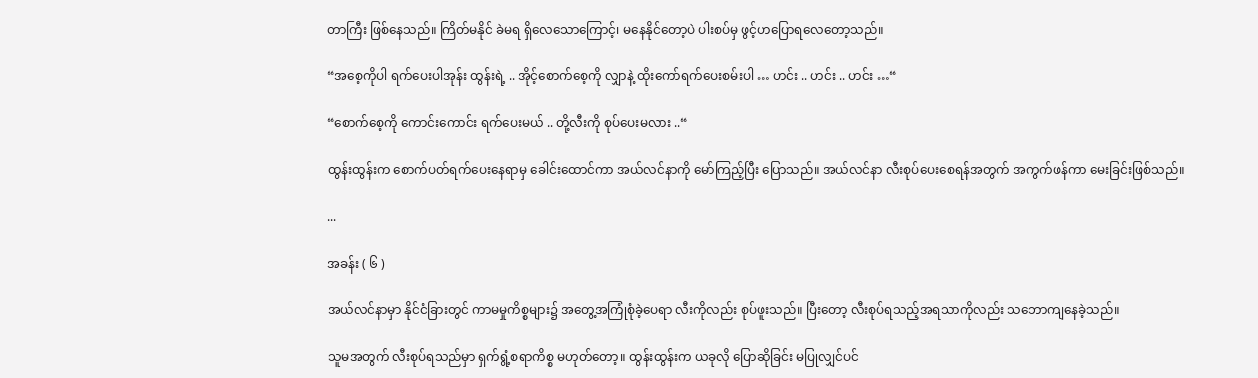တာကြီး ဖြစ်နေသည်။ ကြိတ်မနိုင် ခဲမရ ရှိလေသောကြောင့်၊ မနေနိုင်တော့ပဲ ပါးစပ်မှ ဖွင့်ဟပြောရလေတော့သည်။

“အစေ့ကိုပါ ရက်ပေးပါအုန်း ထွန်းရဲ့ .. အိုင့်စောက်စေ့ကို လျှာနဲ့ ထိုးကော်ရက်ပေးစမ်းပါ … ဟင်း .. ဟင်း .. ဟင်း …“

“စောက်စေ့ကို ကောင်းကောင်း ရက်ပေးမယ် .. တို့လီးကို စုပ်ပေးမလား ..“

ထွန်းထွန်းက စောက်ပတ်ရက်ပေးနေရာမှ ခေါင်းထောင်ကာ အယ်လင်နာကို မော်ကြည့်ပြီး ပြောသည်။ အယ်လင်နာ လီးစုပ်ပေးစေရန်အတွက် အကွက်ဖန်ကာ မေးခြင်းဖြစ်သည်။

...

အခန်း ( ၆ )

အယ်လင်နာမှာ နိုင်ငံခြားတွင် ကာမမှုကိစ္စများ၌ အတွေ့အကြုံစုံခဲ့ပေရာ လီးကိုလည်း စုပ်ဖူးသည်။ ပြီးတော့ လီးစုပ်ရသည့်အရသာကိုလည်း သဘောကျနေခဲ့သည်။

သူမအတွက် လီးစုပ်ရသည်မှာ ရှက်ရွံ့စရာကိစ္စ မဟုတ်တော့။ ထွန်းထွန်းက ယခုလို ပြောဆိုခြင်း မပြုလျှင်ပင်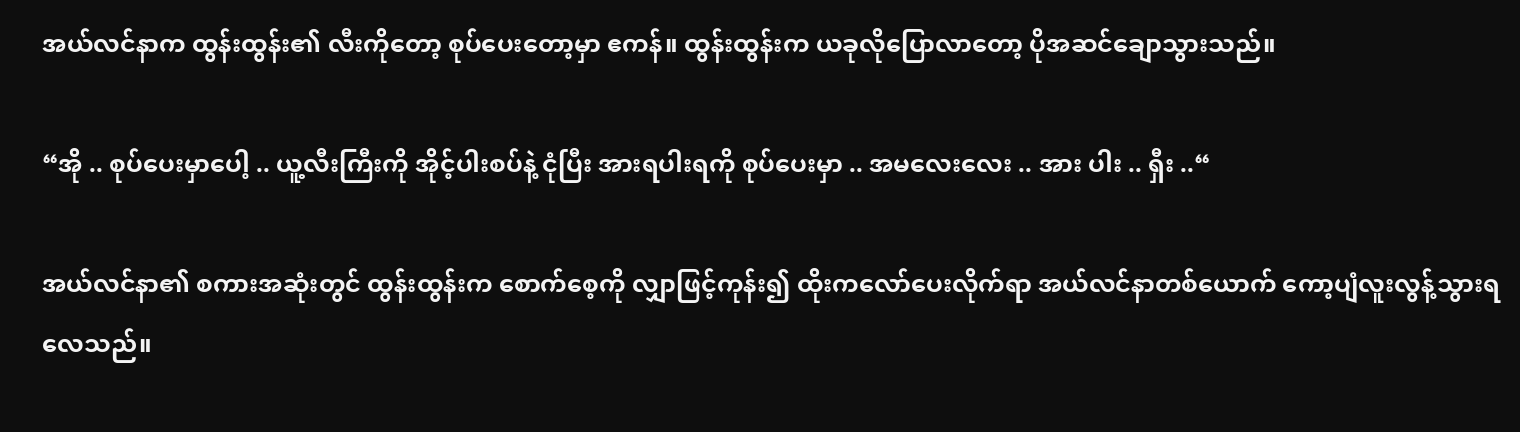အယ်လင်နာက ထွန်းထွန်း၏ လီးကိုတော့ စုပ်ပေးတော့မှာ ဧကန်။ ထွန်းထွန်းက ယခုလိုပြောလာတော့ ပိုအဆင်ချောသွားသည်။

“အို .. စုပ်ပေးမှာပေါ့ .. ယူ့လီးကြီးကို အိုင့်ပါးစပ်နဲ့ ငုံပြီး အားရပါးရကို စုပ်ပေးမှာ .. အမလေးလေး .. အား ပါး .. ရှီး ..“

အယ်လင်နာ၏ စကားအဆုံးတွင် ထွန်းထွန်းက စောက်စေ့ကို လျှာဖြင့်ကုန်း၍ ထိုးကလော်ပေးလိုက်ရာ အယ်လင်နာတစ်ယောက် ကော့ပျံလူးလွန့်သွားရလေသည်။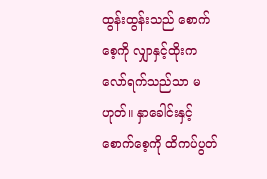ထွန်းထွန်းသည် စောက်စေ့ကို လျှာနှင့်ထိုးကလော်ရက်သည်သာ မဟုတ်။ နှာခေါင်းနှင့် စောက်စေ့ကို ထိကပ်ပွတ်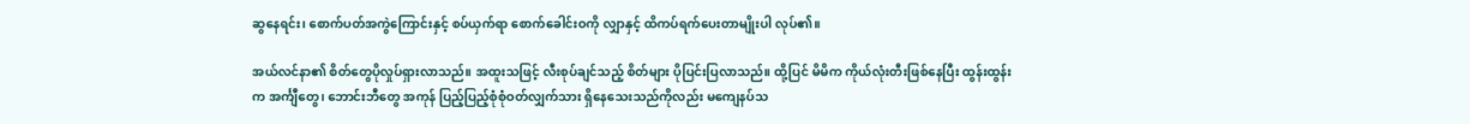ဆွနေရင်း၊ စောက်ပတ်အကွဲကြောင်းနှင့် စပ်ယှက်ရာ စောက်ခေါင်းဝကို လျှာနှင့် ထိကပ်ရက်ပေးတာမျိုးပါ လုပ်၏။

အယ်လင်နာ၏ စိတ်တွေပိုလှုပ်ရှားလာသည်။ အထူးသဖြင့် လီးစုပ်ချင်သည့် စိတ်များ ပိုပြင်းပြလာသည်။ ထို့ပြင် မိမိက ကိုယ်လုံးတီးဖြစ်နေပြီး ထွန်းထွန်းက အင်္ကျီတွေ၊ ဘောင်းဘီတွေ အကုန် ပြည့်ပြည့်စုံစုံဝတ်လျှက်သား ရှိနေသေးသည်ကိုလည်း မကျေနပ်သ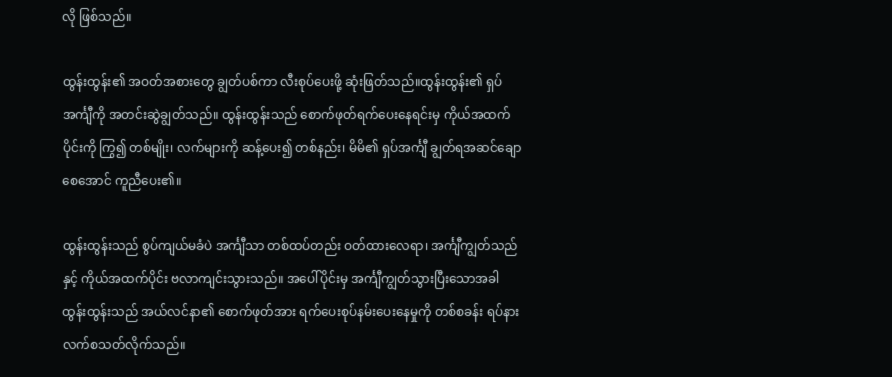လို ဖြစ်သည်။

ထွန်းထွန်း၏ အဝတ်အစားတွေ ချွတ်ပစ်ကာ လီးစုပ်ပေးဖို့ ဆုံးဖြတ်သည်။ထွန်းထွန်း၏ ရှပ်အင်္ကျီကို အတင်းဆွဲချွတ်သည်။ ထွန်းထွန်းသည် စောက်ဖုတ်ရက်ပေးနေရင်းမှ ကိုယ်အထက်ပိုင်းကို ကြွ၍ တစ်မျိုး၊ လက်များကို ဆန့်ပေး၍ တစ်နည်း၊ မိမိ၏ ရှပ်အင်္ကျီ ချွတ်ရအဆင်ချောစေအောင် ကူညီပေး၏။

ထွန်းထွန်းသည် စွပ်ကျယ်မခံပဲ အင်္ကျီသာ တစ်ထပ်တည်း ဝတ်ထားလေရာ၊ အင်္ကျီကျွတ်သည်နှင့် ကိုယ်အထက်ပိုင်း ဗလာကျင်းသွားသည်။ အပေါ်ပိုင်းမှ အင်္ကျီကျွတ်သွားပြီးသောအခါ ထွန်းထွန်းသည် အယ်လင်နာ၏ စောက်ဖုတ်အား ရက်ပေးစုပ်နမ်းပေးနေမှုကို တစ်စခန်း ရပ်နား လက်စသတ်လိုက်သည်။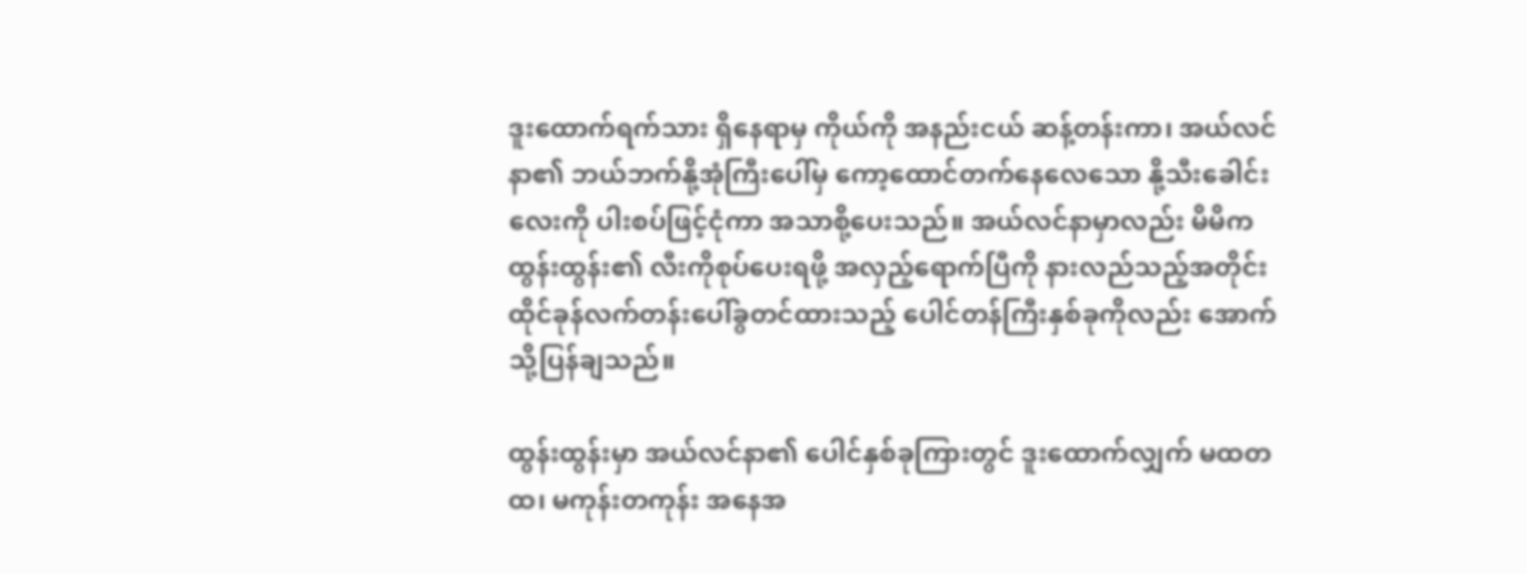ဒူးထောက်ရက်သား ရှိနေရာမှ ကိုယ်ကို အနည်းငယ် ဆန့်တန်းကာ၊ အယ်လင်နာ၏ ဘယ်ဘက်နို့အုံကြီးပေါ်မှ ကော့ထောင်တက်နေလေသော နို့သီးခေါင်းလေးကို ပါးစပ်ဖြင့်ငုံကာ အသာစို့ပေးသည်။ အယ်လင်နာမှာလည်း မိမိက ထွန်းထွန်း၏ လီးကိုစုပ်ပေးရဖို့ အလှည့်ရောက်ပြီကို နားလည်သည့်အတိုင်း ထိုင်ခုန်လက်တန်းပေါ်ခွတင်ထားသည့် ပေါင်တန်ကြီးနှစ်ခုကိုလည်း အောက်သို့ပြန်ချသည်။

ထွန်းထွန်းမှာ အယ်လင်နာ၏ ပေါင်နှစ်ခုကြားတွင် ဒူးထောက်လျှက် မထတထ၊ မကုန်းတကုန်း အနေအ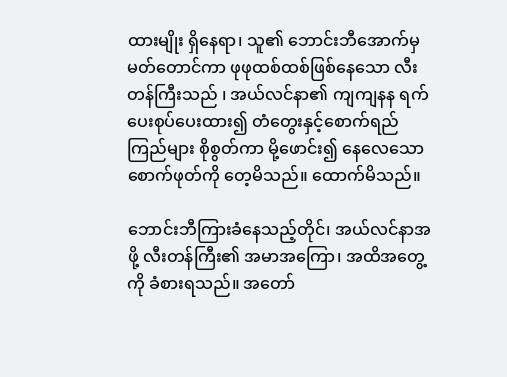ထားမျိုး ရှိနေရာ၊ သူ၏ ဘောင်းဘီအောက်မှ မတ်တောင်ကာ ဖုဖုထစ်ထစ်ဖြစ်နေသော လီးတန်ကြီးသည် ၊ အယ်လင်နာ၏ ကျကျနန ရက်ပေးစုပ်ပေးထား၍ တံတွေးနှင့်စောက်ရည်ကြည်များ စိုစွတ်ကာ မို့ဖောင်း၍ နေလေသော စောက်ဖုတ်ကို တေ့မိသည်။ ထောက်မိသည်။

ဘောင်းဘီကြားခံနေသည့်တိုင်၊ အယ်လင်နာအဖို့ လီးတန်ကြီး၏ အမာအကြော၊ အထိအတွေ့ကို ခံစားရသည်။ အတော်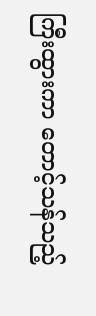ကြီးထွားကာ တောင့်သန်သည့်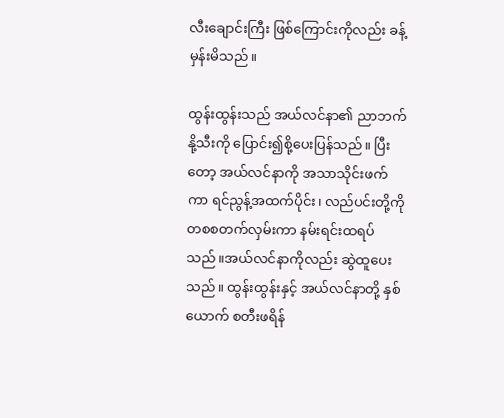လီးချောင်းကြီး ဖြစ်ကြောင်းကိုလည်း ခန့်မှန်းမိသည်။

ထွန်းထွန်းသည် အယ်လင်နာ၏ ညာဘက်နို့သီးကို ပြောင်း၍စို့ပေးပြန်သည်။ ပြီးတော့ အယ်လင်နာကို အသာသိုင်းဖက်ကာ ရင်ညွန့်အထက်ပိုင်း၊ လည်ပင်းတို့ကို တစစတက်လှမ်းကာ နမ်းရင်းထရပ်သည်။အယ်လင်နာကိုလည်း ဆွဲထူပေးသည်။ ထွန်းထွန်းနှင့် အယ်လင်နာတို့ နှစ်ယောက် စတီးဖရိန်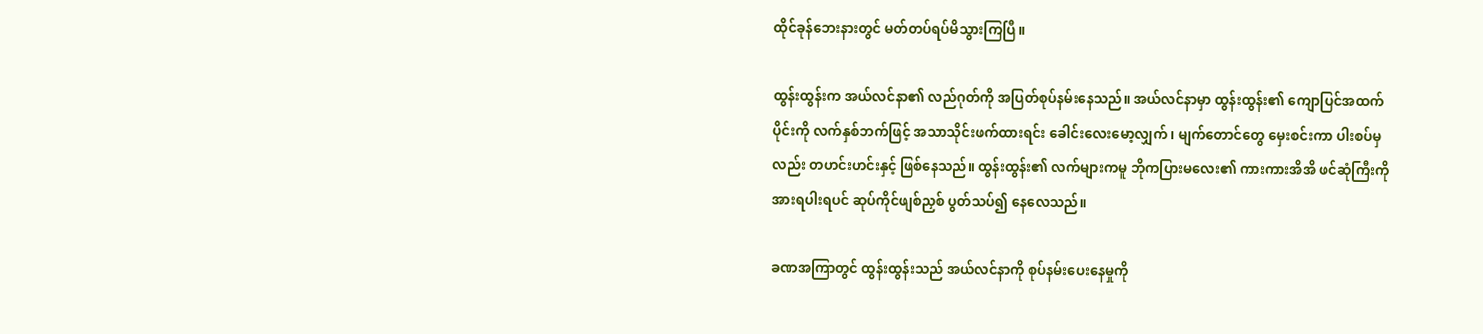ထိုင်ခုန်ဘေးနားတွင် မတ်တပ်ရပ်မိသွားကြပြီ။

ထွန်းထွန်းက အယ်လင်နာ၏ လည်ဂုတ်ကို အပြတ်စုပ်နမ်းနေသည်။ အယ်လင်နာမှာ ထွန်းထွန်း၏ ကျောပြင်အထက်ပိုင်းကို လက်နှစ်ဘက်ဖြင့် အသာသိုင်းဖက်ထားရင်း ခေါင်းလေးမော့လျှက်၊ မျက်တောင်တွေ မှေးစင်းကာ ပါးစပ်မှလည်း တဟင်းဟင်းနှင့် ဖြစ်နေသည်။ ထွန်းထွန်း၏ လက်များကမူ ဘိုကပြားမလေး၏ ကားကားအိအိ ဖင်ဆုံကြီးကို အားရပါးရပင် ဆုပ်ကိုင်ဖျစ်ညှစ် ပွတ်သပ်၍ နေလေသည်။

ခဏအကြာတွင် ထွန်းထွန်းသည် အယ်လင်နာကို စုပ်နမ်းပေးနေမှုကို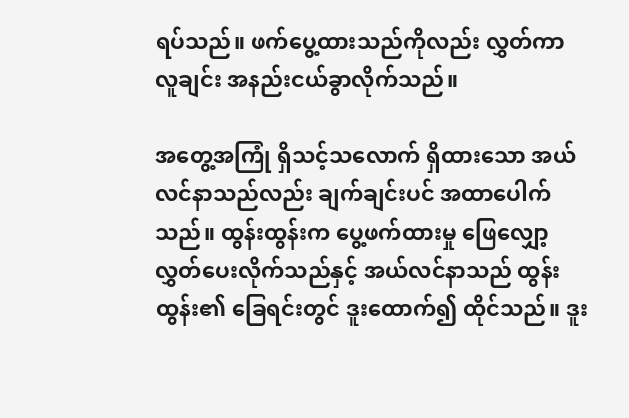ရပ်သည်။ ဖက်ပွေ့ထားသည်ကိုလည်း လွှတ်ကာ လူချင်း အနည်းငယ်ခွာလိုက်သည်။

အတွေ့အကြုံ ရှိသင့်သလောက် ရှိထားသော အယ်လင်နာသည်လည်း ချက်ချင်းပင် အထာပေါက်သည်။ ထွန်းထွန်းက ပွေ့ဖက်ထားမှု ဖြေလျှော့လွှတ်ပေးလိုက်သည်နှင့် အယ်လင်နာသည် ထွန်းထွန်း၏ ခြေရင်းတွင် ဒူးထောက်၍ ထိုင်သည်။ ဒူး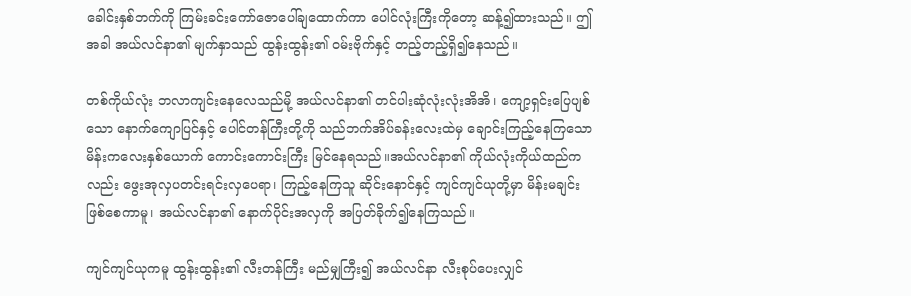ခေါင်းနှစ်ဘက်ကို ကြမ်းခင်းကော်ဇောပေါ်ချထောက်ကာ ပေါင်လုံးကြီးကိုတော့ ဆန့်၍ထားသည်။ ဤအခါ အယ်လင်နာ၏ မျက်နှာသည် ထွန်းထွန်း၏ ဝမ်းဗိုက်နှင့် တည့်တည့်ရှိ၍နေသည်။

တစ်ကိုယ်လုံး ဘလာကျင်းနေလေသည်မို့ အယ်လင်နာ၏ တင်ပါးဆုံလုံးလုံးအိအိ၊ ကျော့ရှင်းပြေပျစ်သော နောက်ကျောပြင်နှင့် ပေါင်တန်ကြီးတို့ကို သည်ဘက်အိပ်ခန်းလေးထဲမှ ချောင်းကြည့်နေကြသော မိန်းကလေးနှစ်ယောက် ကောင်းကောင်းကြီး မြင်နေရသည်။အယ်လင်နာ၏ ကိုယ်လုံးကိုယ်ထည်ကလည်း ဖွေးအုလှပတင်းရင်းလှပေရာ၊ ကြည့်နေကြသူ ဆိုင်းနောင်နှင့် ကျင်ကျင်ယုတို့မှာ မိန်းမချင်းဖြစ်စေကာမူ၊ အယ်လင်နာ၏ နောက်ပိုင်းအလှကို အပြတ်ခိုက်၍နေကြသည်။

ကျင်ကျင်ယုကမူ ထွန်းထွန်း၏ လီးတန်ကြီး မည်မျှကြီး၍ အယ်လင်နာ လီးစုပ်ပေးလျှင်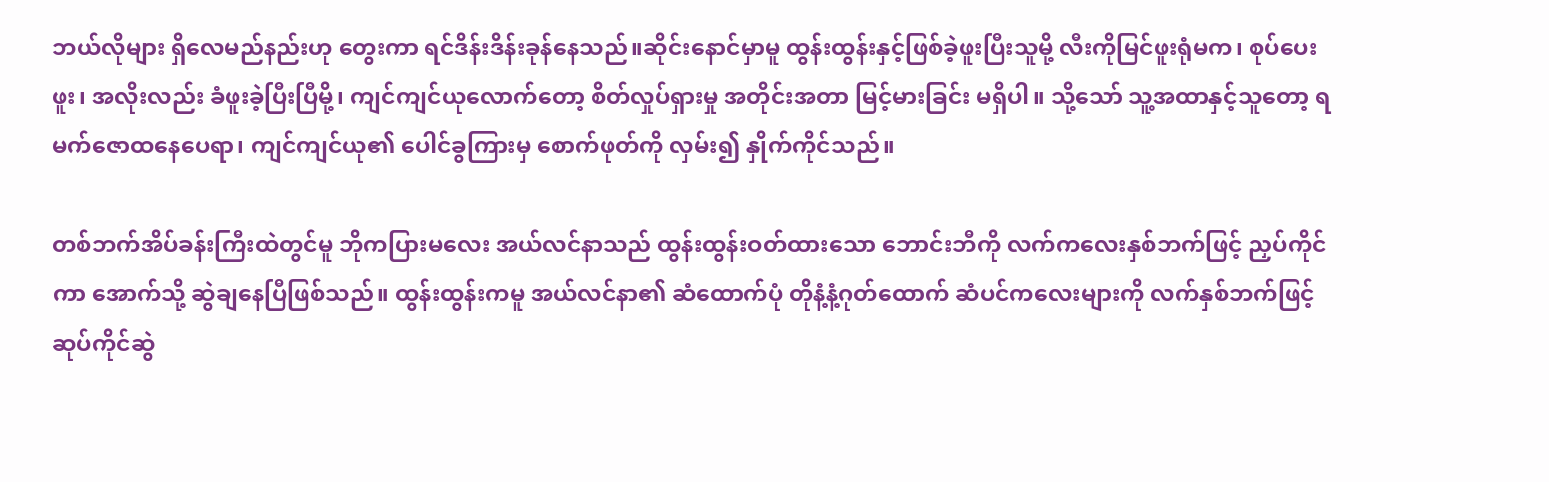ဘယ်လိုများ ရှိလေမည်နည်းဟု တွေးကာ ရင်ဒိန်းဒိန်းခုန်နေသည်။ဆိုင်းနောင်မှာမူ ထွန်းထွန်းနှင့်ဖြစ်ခဲ့ဖူးပြီးသူမို့ လီးကိုမြင်ဖူးရုံမက၊ စုပ်ပေးဖူး၊ အလိုးလည်း ခံဖူးခဲ့ပြီးပြီမို့၊ ကျင်ကျင်ယုလောက်တော့ စိတ်လှုပ်ရှားမှု အတိုင်းအတာ မြင့်မားခြင်း မရှိပါ။ သို့သော် သူ့အထာနှင့်သူတော့ ရမက်ဇောထနေပေရာ၊ ကျင်ကျင်ယု၏ ပေါင်ခွကြားမှ စောက်ဖုတ်ကို လှမ်း၍ နှိုက်ကိုင်သည်။

တစ်ဘက်အိပ်ခန်းကြီးထဲတွင်မူ ဘိုကပြားမလေး အယ်လင်နာသည် ထွန်းထွန်းဝတ်ထားသော ဘောင်းဘီကို လက်ကလေးနှစ်ဘက်ဖြင့် ညှပ်ကိုင်ကာ အောက်သို့ ဆွဲချနေပြီဖြစ်သည်။ ထွန်းထွန်းကမူ အယ်လင်နာ၏ ဆံထောက်ပုံ တိုနံ့နံ့ဂုတ်ထောက် ဆံပင်ကလေးများကို လက်နှစ်ဘက်ဖြင့် ဆုပ်ကိုင်ဆွဲ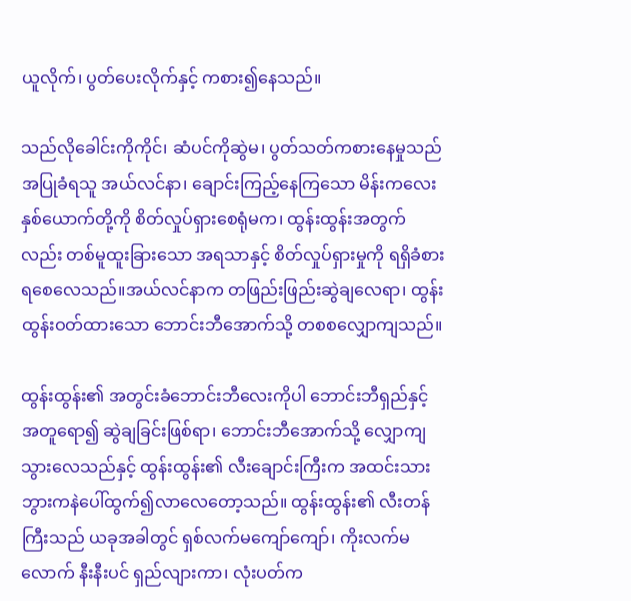ယူလိုက်၊ ပွတ်ပေးလိုက်နှင့် ကစား၍နေသည်။

သည်လိုခေါင်းကိုကိုင်၊ ဆံပင်ကိုဆွဲမ၊ ပွတ်သတ်ကစားနေမှုသည် အပြုခံရသူ အယ်လင်နာ၊ ချောင်းကြည့်နေကြသော မိန်းကလေးနှစ်ယောက်တို့ကို စိတ်လှုပ်ရှားစေရုံမက၊ ထွန်းထွန်းအတွက်လည်း တစ်မူထူးခြားသော အရသာနှင့် စိတ်လှုပ်ရှားမှုကို ရရှိခံစားရစေလေသည်။အယ်လင်နာက တဖြည်းဖြည်းဆွဲချလေရာ၊ ထွန်းထွန်းဝတ်ထားသော ဘောင်းဘီအောက်သို့ တစစလျှောကျသည်။

ထွန်းထွန်း၏ အတွင်းခံဘောင်းဘီလေးကိုပါ ဘောင်းဘီရှည်နှင့် အတူရော၍ ဆွဲချခြင်းဖြစ်ရာ၊ ဘောင်းဘီအောက်သို့ လျှောကျသွားလေသည်နှင့် ထွန်းထွန်း၏ လီးချောင်းကြီးက အထင်းသား ဘွားကနဲပေါ်ထွက်၍လာလေတော့သည်။ ထွန်းထွန်း၏ လီးတန်ကြီးသည် ယခုအခါတွင် ရှစ်လက်မကျော်ကျော်၊ ကိုးလက်မလောက် နီးနီးပင် ရှည်လျားကာ၊ လုံးပတ်က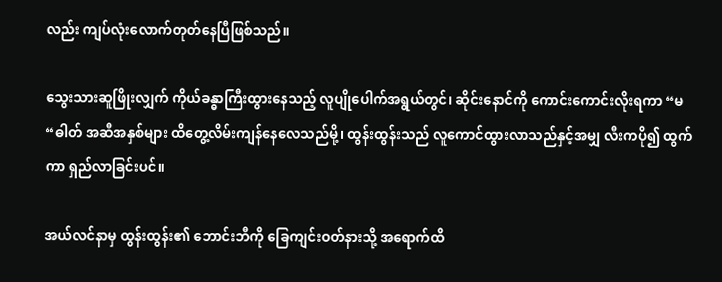လည်း ကျပ်လုံးလောက်တုတ်နေပြီဖြစ်သည်။

သွေးသားဆူဖြိုးလျှက် ကိုယ်ခန္ဓာကြီးထွားနေသည့် လူပျိုပေါက်အရွယ်တွင်၊ ဆိုင်းနောင်ကို ကောင်းကောင်းလိုးရကာ “မ“ဓါတ် အဆီအနှစ်များ ထိတွေ့လိမ်းကျန်နေလေသည်မို့၊ ထွန်းထွန်းသည် လူကောင်ထွားလာသည်နှင့်အမျှ လီးကပို၍ ထွက်ကာ ရှည်လာခြင်းပင်။

အယ်လင်နာမှ ထွန်းထွန်း၏ ဘောင်းဘီကို ခြေကျင်းဝတ်နားသို့ အရောက်ထိ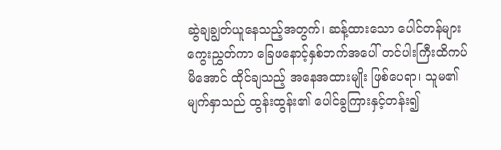ဆွဲချချွတ်ယူနေသည့်အတွက်၊ ဆန့်ထားသော ပေါင်တန်များ ကွေးညွှတ်ကာ ခြေဖနောင့်နှစ်ဘက်အပေါ် တင်ပါးကြီးထိကပ်မိအောင် ထိုင်ချသည့် အနေအထားမျိုး ဖြစ်ပေရာ၊ သူမ၏ မျက်နှာသည် ထွန်းထွန်း၏ ပေါင်ခွကြားနှင့်တန်း၍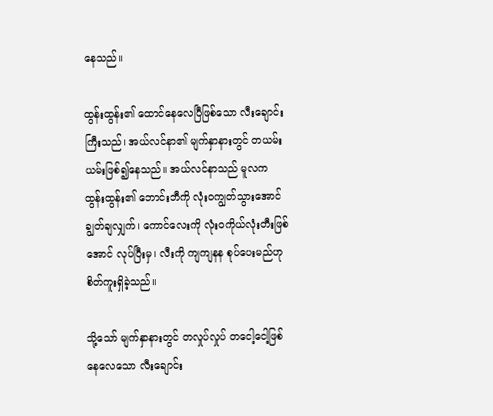နေသည်။

ထွန်းထွန်း၏ ထောင်နေလေပြီဖြစ်သော လီးချောင်းကြီးသည်၊ အယ်လင်နာ၏ မျက်နှာနားတွင် တယမ်းယမ်းဖြစ်၍နေသည်။ အယ်လင်နာသည် မူလက ထွန်းထွန်း၏ ဘောင်းဘီကို လုံးဝကျွတ်သွားအောင် ချွတ်ချလျှက်၊ ကောင်လေးကို လုံးဝကိုယ်လုံးတီးဖြစ်အောင် လုပ်ပြီးမှ၊ လီးကို ကျကျနန စုပ်ပေးမည်ဟု စိတ်ကူးရှိခဲ့သည်။

သို့သော် မျက်နှာနားတွင် တလှုပ်လှုပ် တငေါ့ငေါ့ဖြစ်နေလေသော လီးချောင်း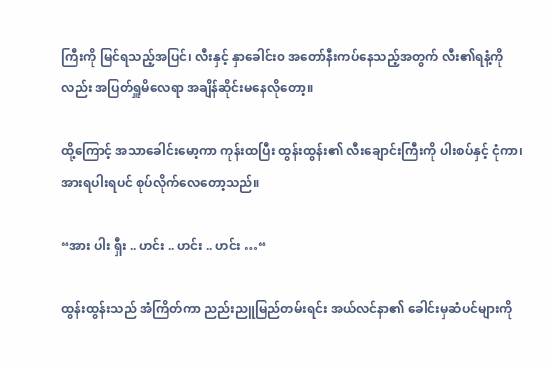ကြီးကို မြင်ရသည့်အပြင်၊ လီးနှင့် နှာခေါင်း၀ အတော်နီးကပ်နေသည့်အတွက် လီး၏ရနံ့ကိုလည်း အပြတ်ရှူမိလေရာ အချိန်ဆိုင်းမနေလိုတော့။

ထို့ကြောင့် အသာခေါင်းမော့ကာ ကုန်းထပြီး ထွန်းထွန်း၏ လီးချောင်းကြီးကို ပါးစပ်နှင့် ငုံကာ၊ အားရပါးရပင် စုပ်လိုက်လေတော့သည်။

“အား ပါး ရှီး .. ဟင်း .. ဟင်း .. ဟင်း …“

ထွန်းထွန်းသည် အံကြိတ်ကာ ညည်းညူမြည်တမ်းရင်း အယ်လင်နာ၏ ခေါင်းမှဆံပင်များကို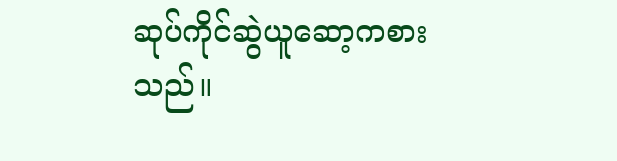ဆုပ်ကိုင်ဆွဲယူဆော့ကစားသည်။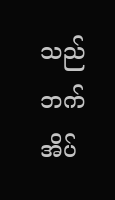သည်ဘက်အိပ်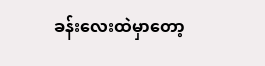ခန်းလေးထဲမှာတော့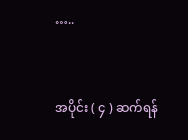…..



အပိုင်း ( ၄ ) ဆက်ရန်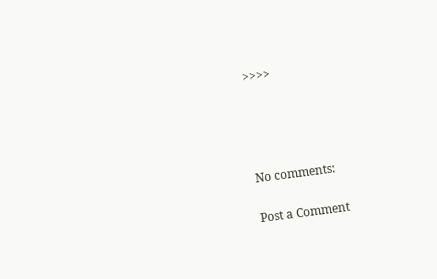>>>>




No comments:

Post a Comment